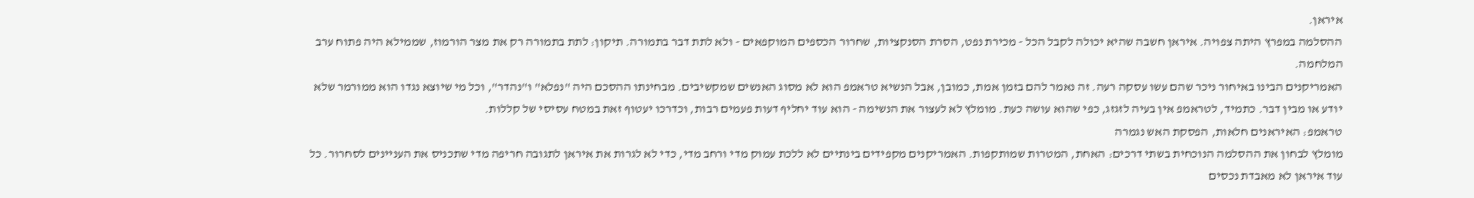איראן.
ההסלמה במפרץ היתה צפויה. איראן חשבה שהיא יכולה לקבל הכל - מכירת נפט, הסרת הסנקציות, שחרור הכספים המוקפאים - ולא לתת דבר בתמורה. תיקון: לתת בתמורה רק את מצר הורמוז, שממילא היה פתוח ערב המלחמה.
האמריקנים הבינו באיחור ניכר שהם עשו עסקה רעה. זה נאמר להם בזמן אמת, כמובן, אבל הנשיא טראמפ הוא לא מסוג האנשים שמקשיבים. מבחינתו ההסכם היה "נפלא" ו"נהדר", וכל מי שיוצא נגדו הוא ממורמר שלא יודע או מבין דבר. כתמיד, לטראמפ אין בעיה לזגזג, כפי שהוא עושה כעת. מומלץ לא לעצור את הנשימה - הוא עוד יחליף דעות פעמים רבות, וכדרכו יעטוף זאת במטח עסיסי של קללות.
טראמפ: האיראנים חלאות, הפסקת האש נגמרה
מומלץ לבחון את ההסלמה הנוכחית בשתי דרכים: האחת, המטרות שמותקפות. האמריקנים מקפידים בינתיים לא ללכת עמוק מדי ורחב מדי, כדי לא לגרות את איראן לתגובה חריפה מדי שתכניס את העניינים לסחרור. כל עוד איראן לא מאבדת נכסים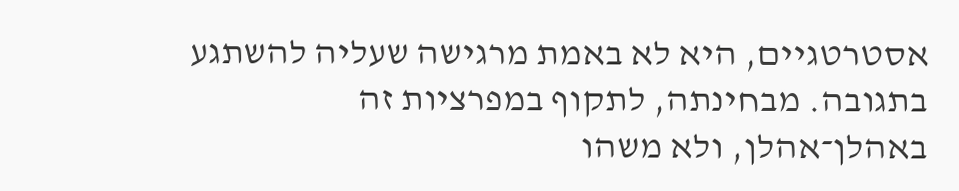אסטרטגיים, היא לא באמת מרגישה שעליה להשתגע בתגובה. מבחינתה, לתקוף במפרציות זה באהלן־אהלן, ולא משהו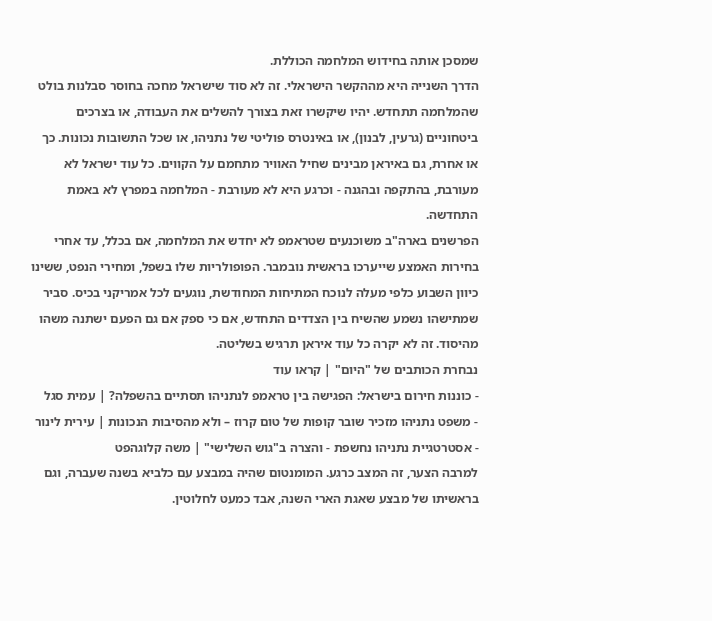שמסכן אותה בחידוש המלחמה הכוללת.
הדרך השנייה היא מההקשר הישראלי. זה לא סוד שישראל מחכה בחוסר סבלנות בולט שהמלחמה תתחדש. יהיו שיקשרו זאת בצורך להשלים את העבודה, או בצרכים ביטחוניים (גרעין, לבנון), או באינטרס פוליטי של נתניהו, או שכל התשובות נכונות. כך או אחרת, גם באיראן מבינים שחיל האוויר מתחמם על הקווים. כל עוד ישראל לא מעורבת, בהתקפה ובהגנה - וכרגע היא לא מעורבת - המלחמה במפרץ לא באמת התחדשה.
הפרשנים בארה"ב משוכנעים שטראמפ לא יחדש את המלחמה, אם בכלל, עד אחרי בחירות האמצע שייערכו בראשית נובמבר. הפופולריות שלו בשפל, ומחירי הנפט, ששינו כיוון השבוע כלפי מעלה לנוכח המתיחות המחודשת, נוגעים לכל אמריקני בכיס. סביר שמתישהו נשמע שהשיח בין הצדדים התחדש, אם כי ספק אם גם הפעם ישתנה משהו מהיסוד. זה לא יקרה כל עוד איראן תרגיש בשליטה.
נבחרת הכותבים של "היום" | קראו עוד
- כוננות חירום בישראל: הפגישה בין טראמפ לנתניהו תסתיים בהשפלה? | עמית סגל
- משפט נתניהו מזכיר שובר קופות של טום קרוז – ולא מהסיבות הנכונות | עירית לינור
- אסטרטגיית נתניהו נחשפת - והצרה ב"גוש השלישי" | משה קלוגהפט
למרבה הצער, זה המצב כרגע. המומנטום שהיה במבצע עם כלביא בשנה שעברה, וגם בראשיתו של מבצע שאגת הארי השנה, אבד כמעט לחלוטין.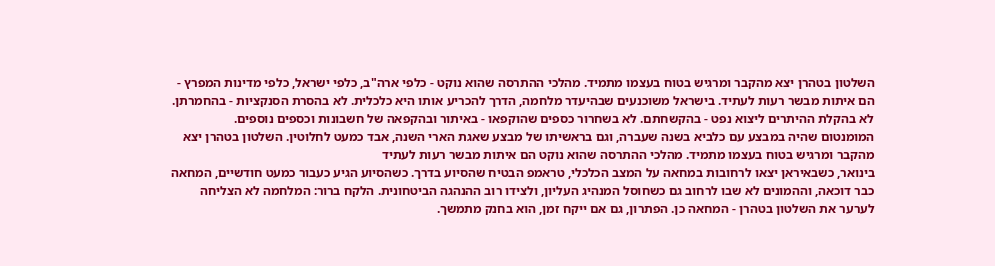השלטון בטהרן יצא מהקבר ומרגיש בטוח בעצמו מתמיד. מהלכי ההתרסה שהוא נוקט - כלפי ארה"ב, כלפי ישראל, כלפי מדינות המפרץ - הם איתות מבשר רעות לעתיד. בישראל משוכנעים שבהיעדר מלחמה, הדרך להכריע אותו היא כלכלית. לא בהסרת הסנקציות - בהחמרתן. לא בהקלת ההיתרים ליצוא נפט - בהקשחתם. לא בשחרור כספים שהוקפאו - באיתור ובהקפאה של חשבונות וכספים נוספים.
המומנטום שהיה במבצע עם כלביא בשנה שעברה, וגם בראשיתו של מבצע שאגת הארי השנה, אבד כמעט לחלוטין. השלטון בטהרן יצא מהקבר ומרגיש בטוח בעצמו מתמיד. מהלכי ההתרסה שהוא נוקט הם איתות מבשר רעות לעתיד
בינואר, כשבאיראן יצאו לרחובות במחאה על המצב הכלכלי, טראמפ הבטיח שהסיוע בדרך. כשהסיוע הגיע כעבור כמעט חודשיים, המחאה כבר דוכאה, וההמונים לא שבו לרחוב גם כשחוסל המנהיג העליון, ולצידו רוב ההנהגה הביטחונית. הלקח ברור: המלחמה לא הצליחה לערער את השלטון בטהרן - המחאה כן. הפתרון, גם אם ייקח זמן, הוא בחנק מתמשך.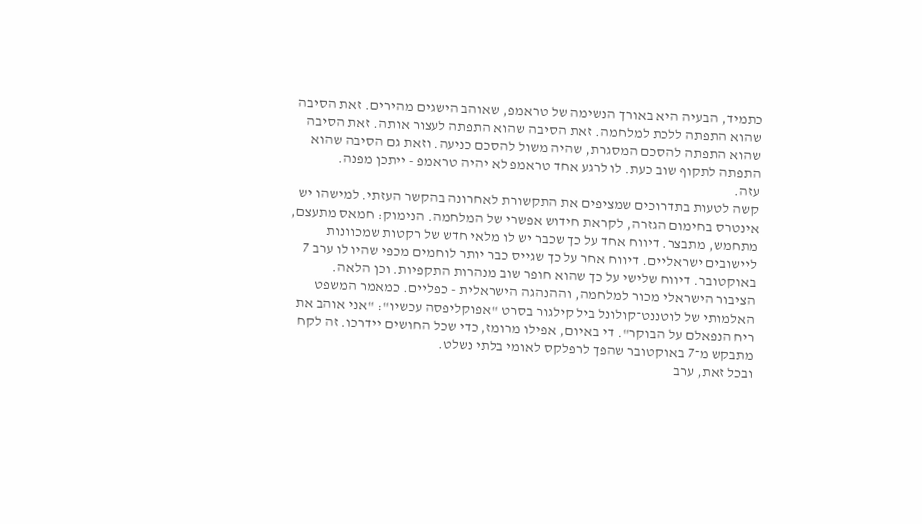כתמיד, הבעיה היא באורך הנשימה של טראמפ, שאוהב הישגים מהירים. זאת הסיבה שהוא התפתה ללכת למלחמה. זאת הסיבה שהוא התפתה לעצור אותה. זאת הסיבה שהוא התפתה להסכם המסגרת, שהיה משול להסכם כניעה. וזאת גם הסיבה שהוא התפתה לתקוף שוב כעת. לו לרגע אחד טראמפ לא יהיה טראמפ - ייתכן מפנה.
עזה.
קשה לטעות בתדרוכים שמציפים את התקשורת לאחרונה בהקשר העזתי. למישהו יש אינטרס בחימום הגזרה, לקראת חידוש אפשרי של המלחמה. הנימוק: חמאס מתעצם, מתחמש, מתבצר. דיווח אחד על כך שכבר יש לו מלאי חדש של רקטות שמכוונות ליישובים ישראליים. דיווח אחר על כך שגייס כבר יותר לוחמים מכפי שהיו לו ערב 7 באוקטובר. דיווח שלישי על כך שהוא חופר שוב מנהרות התקפיות. וכן הלאה.
הציבור הישראלי מכור למלחמה, וההנהגה הישראלית - כפליים. כמאמר המשפט האלמותי של לוטננט־קולונל ביל קילגור בסרט "אפוקליפסה עכשיו": "אני אוהב את ריח הנפאלם על הבוקר". די באיום, אפילו מרומז, כדי שכל החושים יידרכו. זה לקח מתבקש מ־7 באוקטובר שהפך לרפלקס לאומי בלתי נשלט.
ובכל זאת, ערב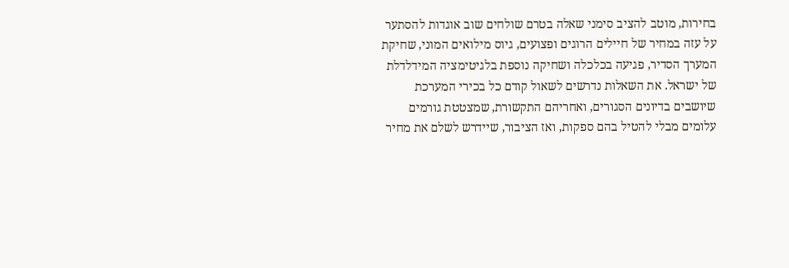בחירות, מוטב להציב סימני שאלה בטרם שולחים שוב אוגדות להסתער על עזה במחיר של חיילים הרוגים ופצועים, גיוס מילואים המוני, שחיקת המערך הסדיר, פגיעה בכלכלה ושחיקה נוספת בלגיטימציה המידלדלת של ישראל. את השאלות נדרשים לשאול קודם כל בכירי המערכת שיושבים בדיונים הסגורים, ואחריהם התקשורת, שמצטטת גורמים עלומים מבלי להטיל בהם ספקות, ואז הציבור, שיידרש לשלם את מחיר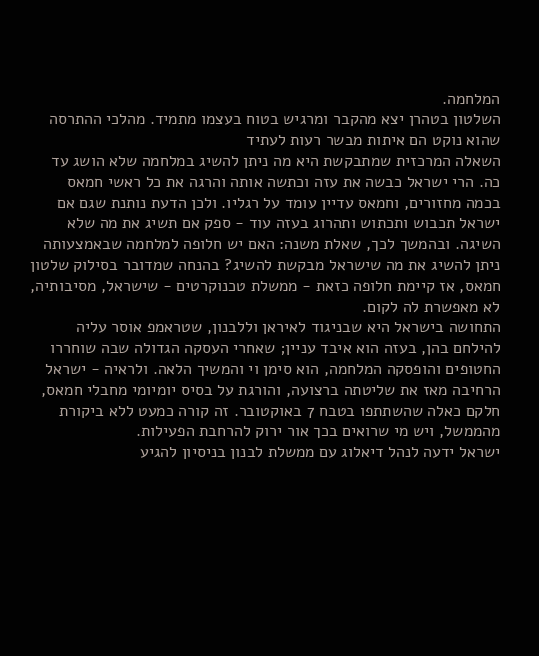המלחמה.
השלטון בטהרן יצא מהקבר ומרגיש בטוח בעצמו מתמיד. מהלכי ההתרסה שהוא נוקט הם איתות מבשר רעות לעתיד
השאלה המרכזית שמתבקשת היא מה ניתן להשיג במלחמה שלא הושג עד כה. הרי ישראל כבשה את עזה וכתשה אותה והרגה את כל ראשי חמאס בכמה מחזורים, וחמאס עדיין עומד על רגליו. ולכן הדעת נותנת שגם אם ישראל תכבוש ותכתוש ותהרוג בעזה עוד - ספק אם תשיג את מה שלא השיגה. ובהמשך לכך, שאלת משנה: האם יש חלופה למלחמה שבאמצעותה ניתן להשיג את מה שישראל מבקשת להשיג? בהנחה שמדובר בסילוק שלטון חמאס, אז קיימת חלופה כזאת - ממשלת טכנוקרטים - שישראל, מסיבותיה, לא מאפשרת לה לקום.
התחושה בישראל היא שבניגוד לאיראן וללבנון, שטראמפ אוסר עליה להילחם בהן, בעזה הוא איבד עניין; שאחרי העסקה הגדולה שבה שוחררו החטופים והופסקה המלחמה, הוא סימן וי והמשיך הלאה. ולראיה - ישראל הרחיבה מאז את שליטתה ברצועה, והורגת על בסיס יומיומי מחבלי חמאס, חלקם כאלה שהשתתפו בטבח 7 באוקטובר. זה קורה כמעט ללא ביקורת מהממשל, ויש מי שרואים בכך אור ירוק להרחבת הפעילות.
ישראל ידעה לנהל דיאלוג עם ממשלת לבנון בניסיון להגיע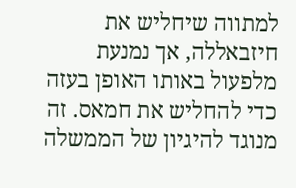למתווה שיחליש את חיזבאללה, אך נמנעת מלפעול באותו האופן בעזה כדי להחליש את חמאס. זה מנוגד להיגיון של הממשלה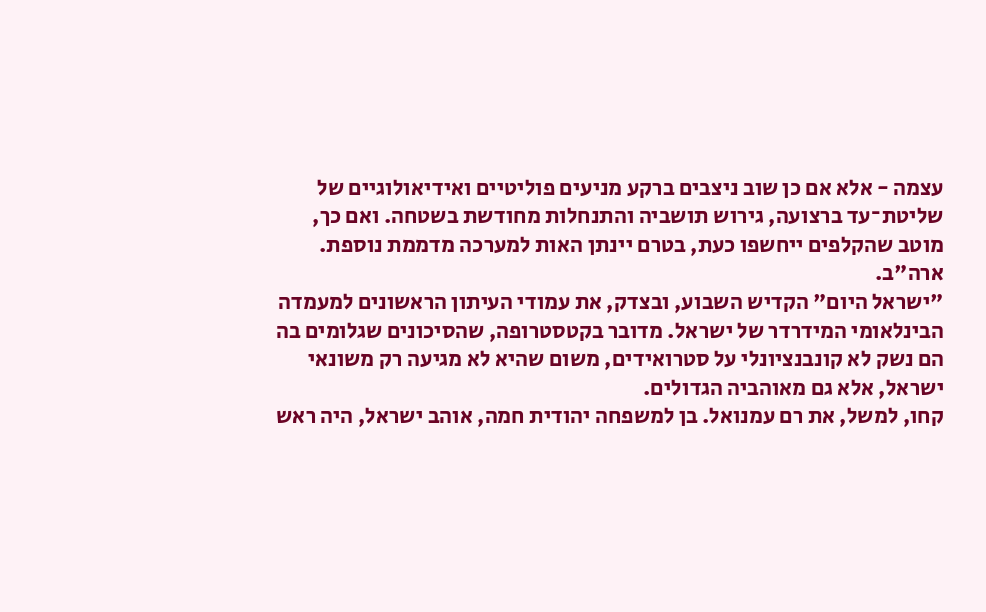עצמה - אלא אם כן שוב ניצבים ברקע מניעים פוליטיים ואידיאולוגיים של שליטת־עד ברצועה, גירוש תושביה והתנחלות מחודשת בשטחה. ואם כך, מוטב שהקלפים ייחשפו כעת, בטרם יינתן האות למערכה מדממת נוספת.
ארה"ב.
"ישראל היום" הקדיש השבוע, ובצדק, את עמודי העיתון הראשונים למעמדה הבינלאומי המידרדר של ישראל. מדובר בקטסטרופה, שהסיכונים שגלומים בה הם נשק לא קונבנציונלי על סטרואידים, משום שהיא לא מגיעה רק משונאי ישראל, אלא גם מאוהביה הגדולים.
קחו, למשל, את רם עמנואל. בן למשפחה יהודית חמה, אוהב ישראל, היה ראש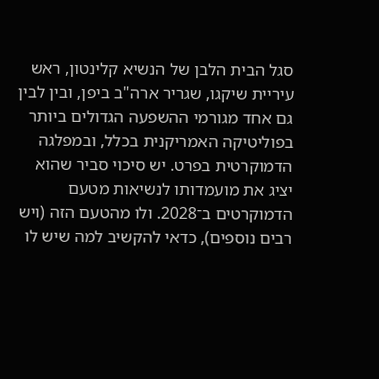סגל הבית הלבן של הנשיא קלינטון, ראש עיריית שיקגו, שגריר ארה"ב ביפן, ובין לבין גם אחד מגורמי ההשפעה הגדולים ביותר בפוליטיקה האמריקנית בכלל, ובמפלגה הדמוקרטית בפרט. יש סיכוי סביר שהוא יציג את מועמדותו לנשיאות מטעם הדמוקרטים ב־2028. ולו מהטעם הזה (ויש רבים נוספים), כדאי להקשיב למה שיש לו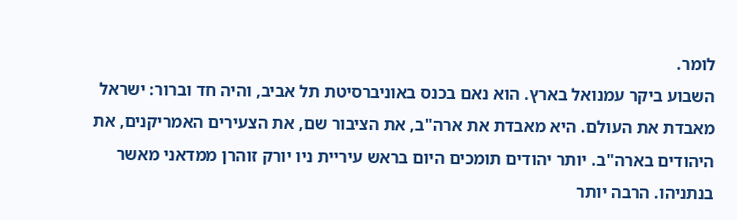לומר.
השבוע ביקר עמנואל בארץ. הוא נאם בכנס באוניברסיטת תל אביב, והיה חד וברור: ישראל מאבדת את העולם. היא מאבדת את ארה"ב, את הציבור שם, את הצעירים האמריקנים, את היהודים בארה"ב. יותר יהודים תומכים היום בראש עיריית ניו יורק זוהרן ממדאני מאשר בנתניהו. הרבה יותר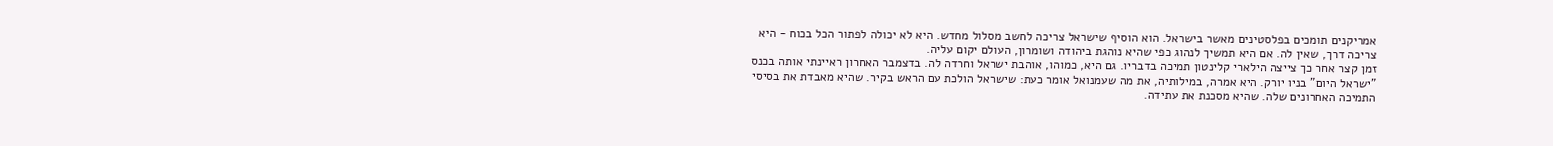אמריקנים תומכים בפלסטינים מאשר בישראל. הוא הוסיף שישראל צריכה לחשב מסלול מחדש. היא לא יכולה לפתור הכל בכוח - היא צריכה דרך, שאין לה. אם היא תמשיך לנהוג כפי שהיא נוהגת ביהודה ושומרון, העולם יקום עליה.
זמן קצר אחר כך צייצה הילארי קלינטון תמיכה בדבריו. גם היא, כמוהו, אוהבת ישראל וחרדה לה. בדצמבר האחרון ראיינתי אותה בכנס "ישראל היום" בניו יורק. היא אמרה, במילותיה, את מה שעמנואל אומר כעת: שישראל הולכת עם הראש בקיר. שהיא מאבדת את בסיסי התמיכה האחרונים שלה. שהיא מסכנת את עתידה.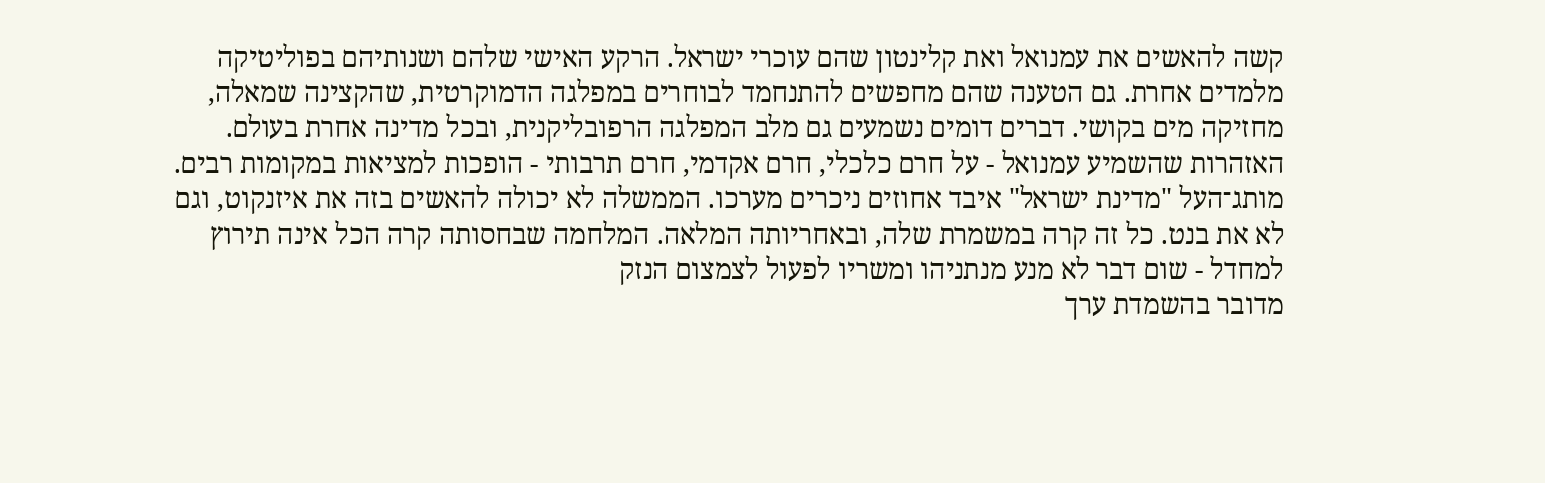קשה להאשים את עמנואל ואת קלינטון שהם עוכרי ישראל. הרקע האישי שלהם ושנותיהם בפוליטיקה מלמדים אחרת. גם הטענה שהם מחפשים להתנחמד לבוחרים במפלגה הדמוקרטית, שהקצינה שמאלה, מחזיקה מים בקושי. דברים דומים נשמעים גם מלב המפלגה הרפובליקנית, ובכל מדינה אחרת בעולם. האזהרות שהשמיע עמנואל - על חרם כלכלי, חרם אקדמי, חרם תרבותי - הופכות למציאות במקומות רבים.
מותג־העל "מדינת ישראל" איבד אחוזים ניכרים מערכו. הממשלה לא יכולה להאשים בזה את איזנקוט, וגם לא את בנט. כל זה קרה במשמרת שלה, ובאחריותה המלאה. המלחמה שבחסותה קרה הכל אינה תירוץ למחדל - שום דבר לא מנע מנתניהו ומשריו לפעול לצמצום הנזק
מדובר בהשמדת ערך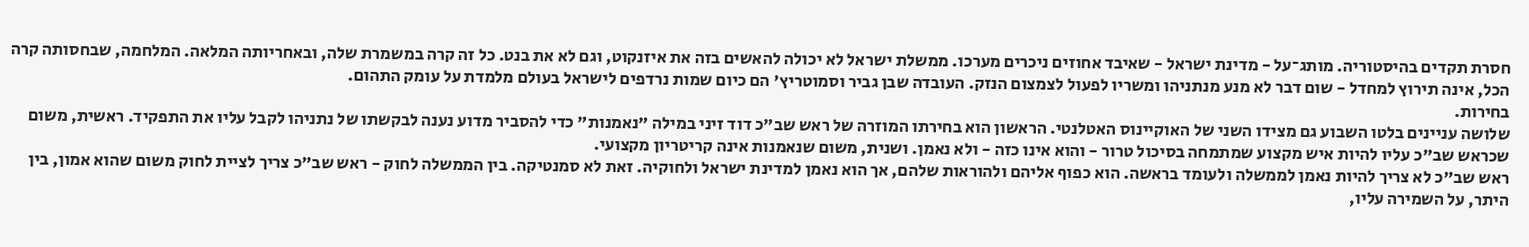חסרת תקדים בהיסטוריה. מותג־על - מדינת ישראל - שאיבד אחוזים ניכרים מערכו. ממשלת ישראל לא יכולה להאשים בזה את איזנקוט, וגם לא את בנט. כל זה קרה במשמרת שלה, ובאחריותה המלאה. המלחמה, שבחסותה קרה הכל, אינה תירוץ למחדל - שום דבר לא מנע מנתניהו ומשריו לפעול לצמצום הנזק. העובדה שבן גביר וסמוטריץ' הם כיום שמות נרדפים לישראל בעולם מלמדת על עומק התהום.
בחירות.
שלושה עניינים בלטו השבוע גם מצידו השני של האוקיינוס האטלנטי. הראשון הוא בחירתו המוזרה של ראש שב"כ דוד זיני במילה "נאמנות" כדי להסביר מדוע נענה לבקשתו של נתניהו לקבל עליו את התפקיד. ראשית, משום שכראש שב"כ עליו להיות איש מקצוע שמתמחה בסיכול טרור - והוא אינו כזה - ולא נאמן. ושנית, משום שנאמנות אינה קריטריון מקצועי.
ראש שב"כ לא צריך להיות נאמן לממשלה ולעומד בראשה. הוא כפוף אליהם ולהוראות שלהם, אך הוא נאמן למדינת ישראל ולחוקיה. זאת לא סמנטיקה. בין הממשלה לחוק - ראש שב"כ צריך לציית לחוק משום שהוא אמון, בין היתר, על השמירה עליו,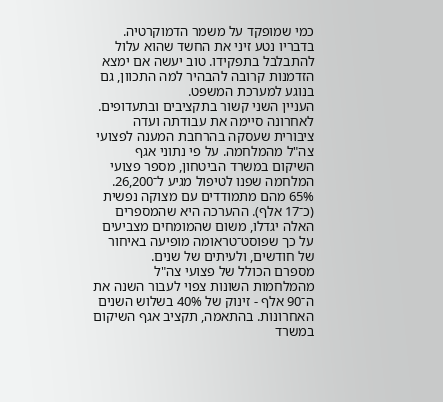כמי שמופקד על משמר הדמוקרטיה. בדבריו נטע זיני את החשד שהוא עלול להתבלבל בתפקידו. טוב יעשה אם ימצא הזדמנות קרובה להבהיר למה התכוון, גם בנוגע למערכת המשפט.
העניין השני קשור בתקציבים ובתעדופים. לאחרונה סיימה את עבודתה ועדה ציבורית שעסקה בהרחבת המענה לפצועי צה"ל מהמלחמה. על פי נתוני אגף השיקום במשרד הביטחון, מספר פצועי המלחמה שפנו לטיפול מגיע ל־26,200. 65% מהם מתמודדים עם מצוקה נפשית (כ־17 אלף). ההערכה היא שהמספרים האלה יגדלו, משום שהמומחים מצביעים על כך שפוסט־טראומה מופיעה באיחור של חודשים, ולעיתים של שנים.
מספרם הכולל של פצועי צה"ל מהמלחמות השונות צפוי לעבור השנה את ה־90 אלף - זינוק של 40% בשלוש השנים האחרונות. בהתאמה, תקציב אגף השיקום במשרד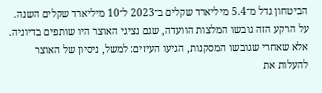הביטחון גדל מ־5.4 מיליארד שקלים ב־2023 ל־10 מיליארד שקלים השנה. על הרקע הזה גובשו המלצות הוועדה, שגם נציגי האוצר היו שותפים בדיוניה. אלא שאחרי שגובשו המסקנות, הגיעו העיזים: למשל, ניסיון של האוצר להעלות את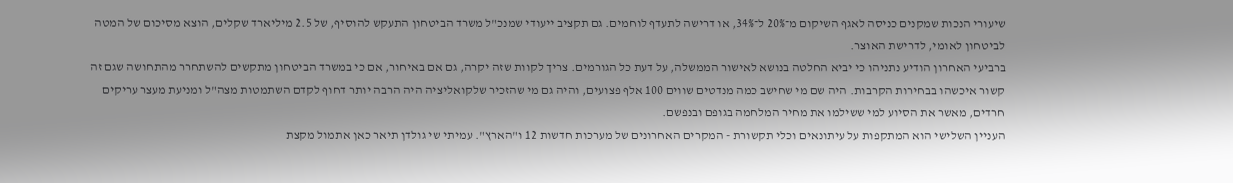שיעורי הנכות שמקנים כניסה לאגף השיקום מ־20% ל־34%, או דרישה לתעדף לוחמים. גם תקציב ייעודי שמנכ"ל משרד הביטחון התעקש להוסיף, של 2.5 מיליארד שקלים, הוצא מסיכום של המטה לביטחון לאומי, לדרישת האוצר.
ברביעי האחרון הודיע נתניהו כי יביא החלטה בנושא לאישור הממשלה, על דעת כל הגורמים. צריך לקוות שזה יקרה, גם אם באיחור, אם כי במשרד הביטחון מתקשים להשתחרר מהתחושה שגם זה קשור איכשהו בבחירות הקרבות. היה שם מי שחישב כמה מנדטים שווים 100 אלף פצועים, והיה גם מי שהזכיר שלקואליציה היה הרבה יותר דחוף לקדם השתמטות מצה"ל ומניעת מעצר עריקים חרדים, מאשר את הסיוע למי ששילמו את מחיר המלחמה בגופם ובנפשם.
העניין השלישי הוא המתקפות על עיתונאים וכלי תקשורת - המקרים האחרונים של מערכות חדשות 12 ו"הארץ". עמיתי שי גולדן תיאר כאן אתמול מקצת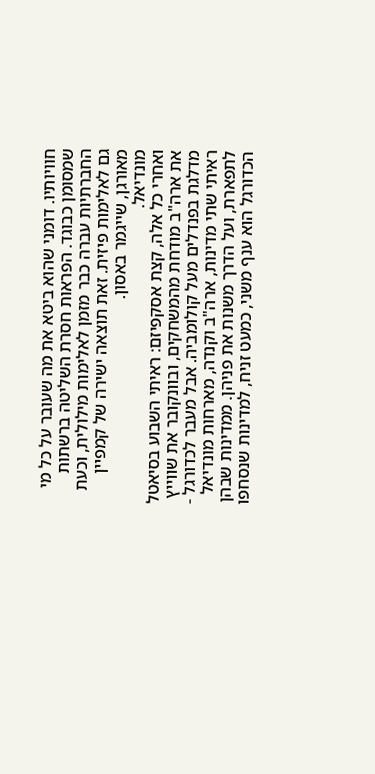חוויותיו. דומני שהוא ביטא את מה שעובר על כל מי שמסומן כבוגד. הפראות חסרת השליטה ברשתות החברתיות עברה כבר מזמן לאלימות מילולית, וכעת גם לאלימות פיזית. זאת תוצאה ישירה של קמפיין מאורגן, שייגמר באסון.
מונדיאל.
ואחרי כל אלה, קצת אסקפיזם: ראיתי השבוע בסיאטל את ארה"ב מודחת מהמשחקים, ובוונקובר את שווייץ מדלגת בפנדלים מעל קולומביה. אבל מעבר לכדורגל - ראיתי שתי מדינות, ארה"ב וקנדה, מארחות מונדיאל לתפארת, ועל הדרך משנות את פניהן. ממדינות שבהן הכדורגל הוא ענף משני, כמעט זניח, למדינות שנסחפו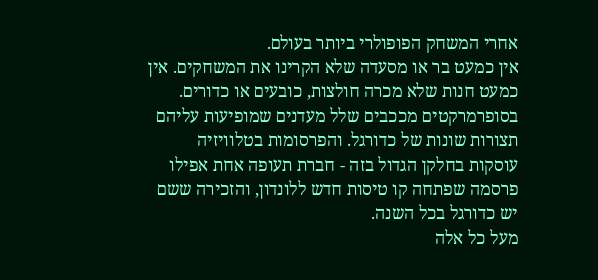אחרי המשחק הפופולרי ביותר בעולם.
אין כמעט בר או מסעדה שלא הקרינו את המשחקים. אין כמעט חנות שלא מכרה חולצות, כובעים או כדורים. בסופרמרקטים מככבים שלל מעדנים שמופיעות עליהם תצורות שונות של כדורגל. והפרסומות בטלוויזיה עוסקות בחלקן הגדול בזה - חברת תעופה אחת אפילו פרסמה שפתחה קו טיסות חדש ללונדון, והזכירה ששם יש כדורגל בכל השנה.
מעל כל אלה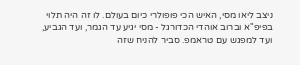ניצב ליאו מסי, האיש הכי פופולרי כיום בעולם. לו זה היה תלוי בפיפ"א וברוב אוהדי הכדורגל - מסי יגיע עד הגמר, ועד הגביע, ועד למפגש עם טראמפ. סביר להניח שזה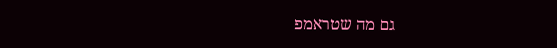גם מה שטראמפ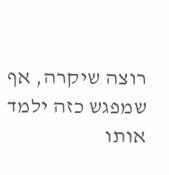רוצה שיקרה, אף שמפגש כזה ילמד אותו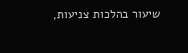שיעור בהלכות צניעות,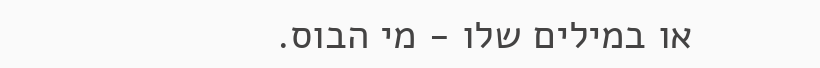או במילים שלו - מי הבוס.